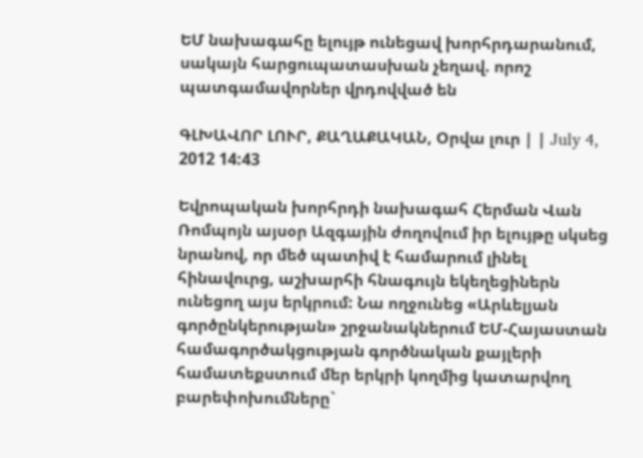ԵՄ նախագահը ելույթ ունեցավ խորհրդարանում, սակայն հարցուպատասխան չեղավ. որոշ պատգամավորներ վրդովված են

ԳԼԽԱՎՈՐ ԼՈՒՐ, ՔԱՂԱՔԱԿԱՆ, Օրվա լուր | | July 4, 2012 14:43

Եվրոպական խորհրդի նախագահ Հերման Վան Ռոմպոյն այսօր Ազգային ժողովում իր ելույթը սկսեց նրանով, որ մեծ պատիվ է համարում լինել հինավուրց, աշխարհի հնագույն եկեղեցիներն ունեցող այս երկրում: Նա ողջունեց «Արևելյան գործընկերության» շրջանակներում ԵՄ-Հայաստան համագործակցության գործնական քայլերի համատեքստում մեր երկրի կողմից կատարվող բարեփոխումները`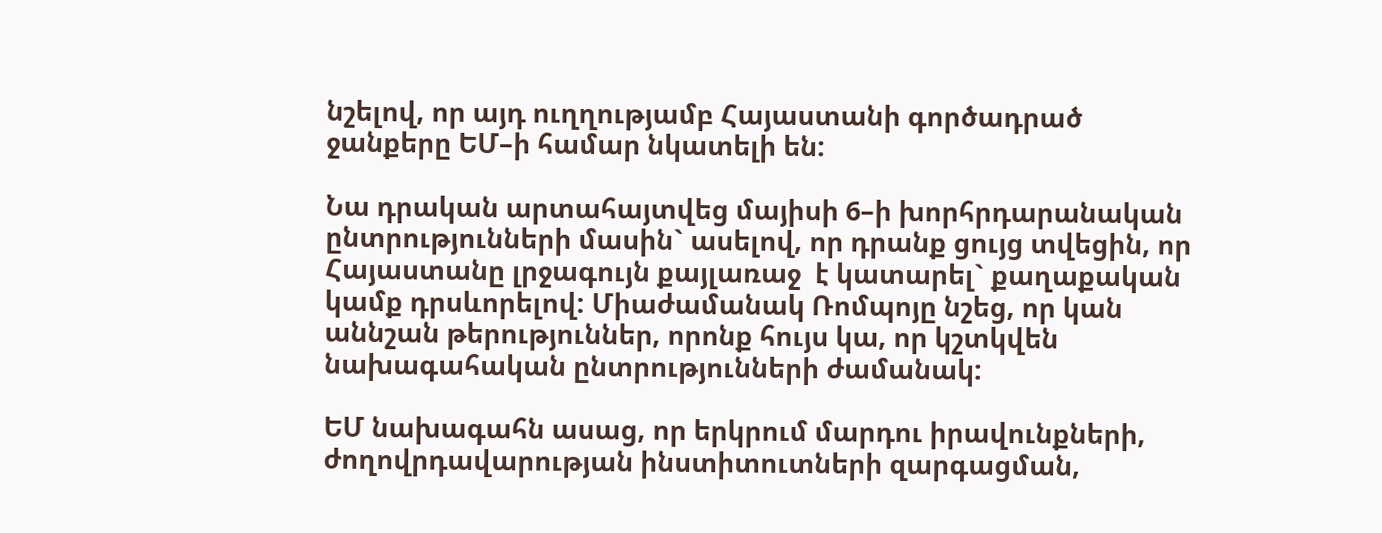նշելով, որ այդ ուղղությամբ Հայաստանի գործադրած ջանքերը ԵՄ–ի համար նկատելի են:

Նա դրական արտահայտվեց մայիսի 6–ի խորհրդարանական ընտրությունների մասին` ասելով, որ դրանք ցույց տվեցին, որ Հայաստանը լրջագույն քայլառաջ  է կատարել` քաղաքական կամք դրսևորելով: Միաժամանակ Ռոմպոյը նշեց, որ կան աննշան թերություններ, որոնք հույս կա, որ կշտկվեն նախագահական ընտրությունների ժամանակ:

ԵՄ նախագահն ասաց, որ երկրում մարդու իրավունքների, ժողովրդավարության ինստիտուտների զարգացման,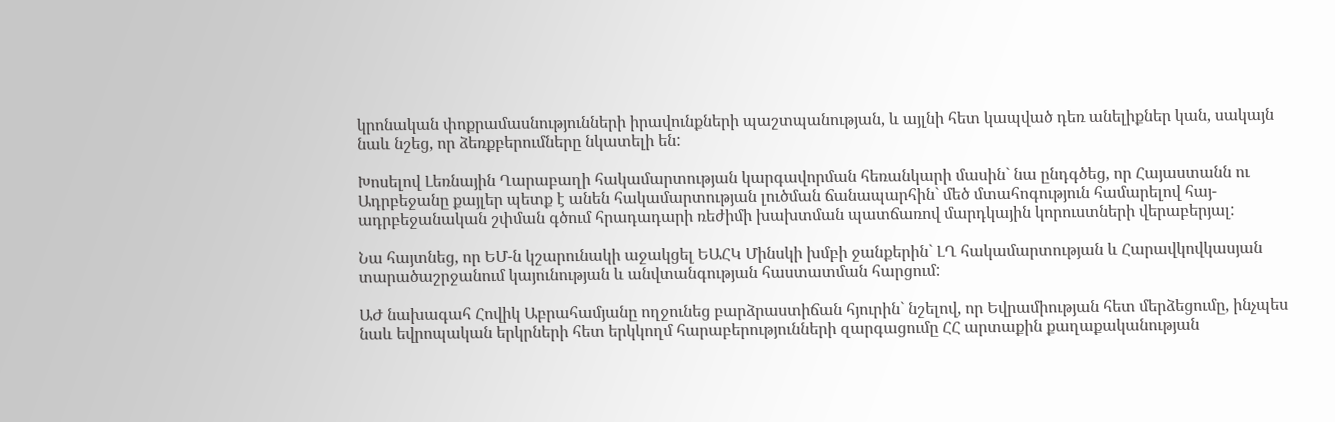կրոնական փոքրամասնությունների իրավունքների պաշտպանության, և այլնի հետ կապված դեռ անելիքներ կան, սակայն նաև նշեց, որ ձեռքբերումները նկատելի են:

Խոսելով Լեռնային Ղարաբաղի հակամարտության կարգավորման հեռանկարի մասին` նա ընդգծեց, որ Հայաստանն ու Ադրբեջանը քայլեր պետք է անեն հակամարտության լուծման ճանապարհին` մեծ մտահոգություն համարելով հայ-ադրբեջանական շփման գծում հրադադարի ռեժիմի խախտման պատճառով մարդկային կորուստների վերաբերյալ:

Նա հայտնեց, որ ԵՄ-ն կշարունակի աջակցել ԵԱՀԿ Մինսկի խմբի ջանքերին` ԼՂ հակամարտության և Հարավկովկասյան տարածաշրջանում կայունության և անվտանգության հաստատման հարցում:

ԱԺ նախագահ Հովիկ Աբրահամյանը ողջունեց բարձրաստիճան հյուրին` նշելով, որ Եվրամիության հետ մերձեցումը, ինչպես նաև եվրոպական երկրների հետ երկկողմ հարաբերությունների զարգացումը ՀՀ արտաքին քաղաքականության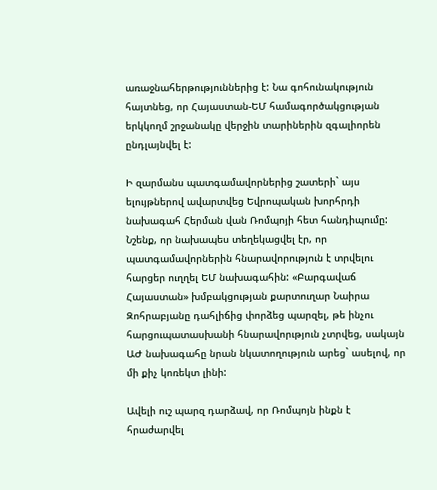առաջնահերթություններից է: Նա գոհունակություն հայտնեց, որ Հայաստան-ԵՄ համագործակցության երկկողմ շրջանակը վերջին տարիներին զգալիորեն ընդլայնվել է:

Ի զարմանս պատգամավորներից շատերի` այս ելույթներով ավարտվեց Եվրոպական խորհրդի նախագահ Հերման վան Ռոմպոյի հետ հանդիպումը: Նշենք, որ նախապես տեղեկացվել էր, որ պատգամավորներին հնարավորություն է տրվելու հարցեր ուղղել ԵՄ նախագահին: «Բարգավաճ Հայաստան» խմբակցության քարտուղար Նաիրա Զոհրաբյանը դահլիճից փորձեց պարզել, թե ինչու հարցուպատասխանի հնարավորւթյուն չտրվեց, սակայն ԱԺ նախագահը նրան նկատողություն արեց` ասելով, որ մի քիչ կոռեկտ լինի:

Ավելի ուշ պարզ դարձավ, որ Ռոմպոյն ինքն է հրաժարվել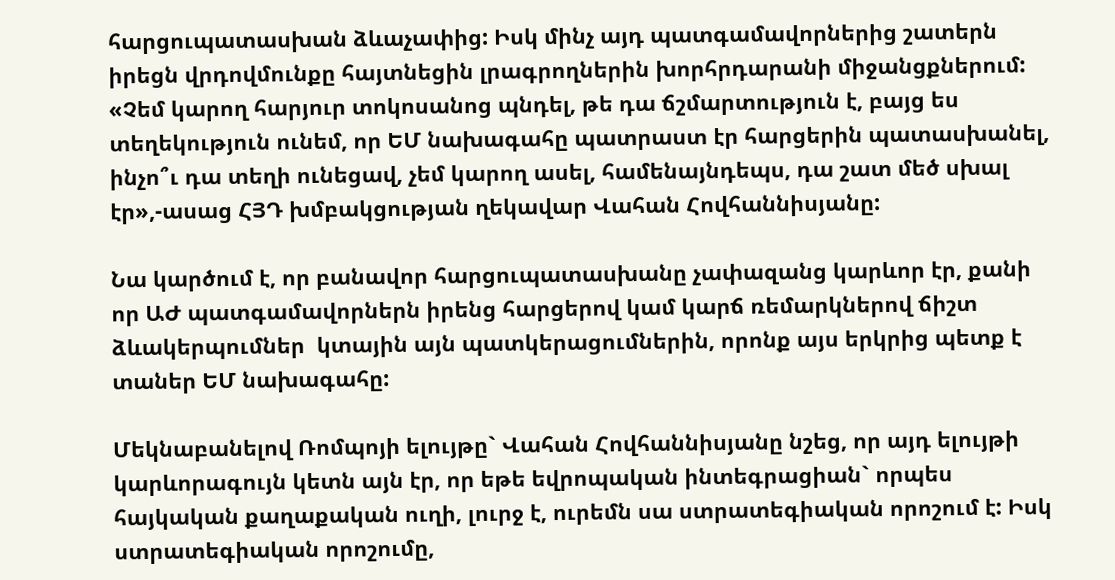հարցուպատասխան ձևաչափից: Իսկ մինչ այդ պատգամավորներից շատերն իրեցն վրդովմունքը հայտնեցին լրագրողներին խորհրդարանի միջանցքներում: «Չեմ կարող հարյուր տոկոսանոց պնդել, թե դա ճշմարտություն է, բայց ես տեղեկություն ունեմ, որ ԵՄ նախագահը պատրաստ էր հարցերին պատասխանել, ինչո՞ւ դա տեղի ունեցավ, չեմ կարող ասել, համենայնդեպս, դա շատ մեծ սխալ էր»,-ասաց ՀՅԴ խմբակցության ղեկավար Վահան Հովհաննիսյանը:

Նա կարծում է, որ բանավոր հարցուպատասխանը չափազանց կարևոր էր, քանի որ ԱԺ պատգամավորներն իրենց հարցերով կամ կարճ ռեմարկներով ճիշտ ձևակերպումներ  կտային այն պատկերացումներին, որոնք այս երկրից պետք է տաներ ԵՄ նախագահը:

Մեկնաբանելով Ռոմպոյի ելույթը` Վահան Հովհաննիսյանը նշեց, որ այդ ելույթի կարևորագույն կետն այն էր, որ եթե եվրոպական ինտեգրացիան` որպես հայկական քաղաքական ուղի, լուրջ է, ուրեմն սա ստրատեգիական որոշում է: Իսկ ստրատեգիական որոշումը,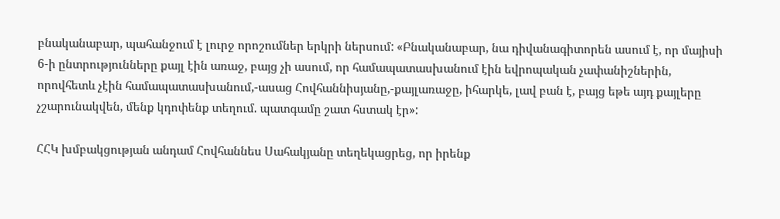բնականաբար, պահանջում է լուրջ որոշումներ երկրի ներսում: «Բնականաբար, նա դիվանագիտորեն ասում է, որ մայիսի 6-ի ընտրությունները քայլ էին առաջ, բայց չի ասում, որ համապատասխանում էին եվրոպական չափանիշներին, որովհետև չէին համապատասխանում,-ասաց Հովհաննիսյանը,-քայլառաջը, իհարկե, լավ բան է, բայց եթե այդ քայլերը չշարունակվեն, մենք կդոփենք տեղում. պատգամը շատ հստակ էր»:

ՀՀԿ խմբակցության անդամ Հովհաննես Սահակյանը տեղեկացրեց, որ իրենք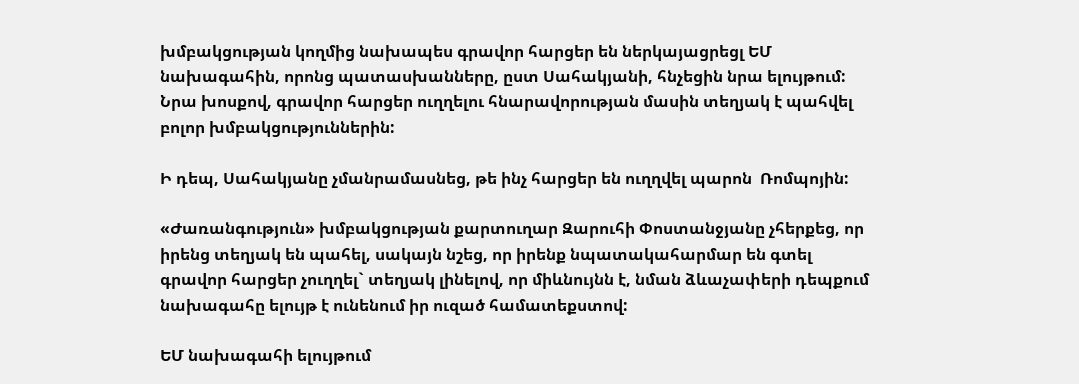խմբակցության կողմից նախապես գրավոր հարցեր են ներկայացրեցլ ԵՄ նախագահին, որոնց պատասխանները, ըստ Սահակյանի, հնչեցին նրա ելույթում: Նրա խոսքով, գրավոր հարցեր ուղղելու հնարավորության մասին տեղյակ է պահվել բոլոր խմբակցություններին:

Ի դեպ, Սահակյանը չմանրամասնեց, թե ինչ հարցեր են ուղղվել պարոն  Ռոմպոյին:

«Ժառանգություն» խմբակցության քարտուղար Զարուհի Փոստանջյանը չհերքեց, որ իրենց տեղյակ են պահել, սակայն նշեց, որ իրենք նպատակահարմար են գտել գրավոր հարցեր չուղղել` տեղյակ լինելով, որ միևնույնն է, նման ձևաչափերի դեպքում նախագահը ելույթ է ունենում իր ուզած համատեքստով:

ԵՄ նախագահի ելույթում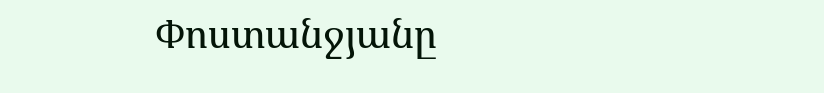Փոստանջյանը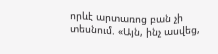որևէ արտառոց բան չի տեսնում. «Այն, ինչ ասվեց,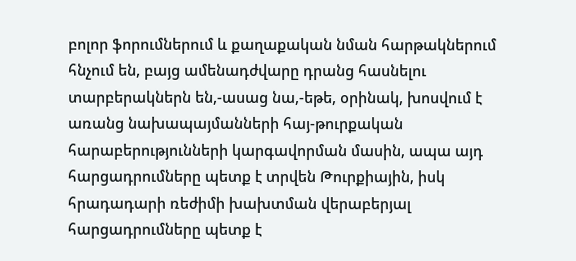բոլոր ֆորումներում և քաղաքական նման հարթակներում հնչում են, բայց ամենադժվարը դրանց հասնելու տարբերակներն են,-ասաց նա,-եթե, օրինակ, խոսվում է առանց նախապայմանների հայ-թուրքական հարաբերությունների կարգավորման մասին, ապա այդ հարցադրումները պետք է տրվեն Թուրքիային, իսկ հրադադարի ռեժիմի խախտման վերաբերյալ հարցադրումները պետք է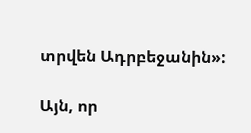տրվեն Ադրբեջանին»:

Այն, որ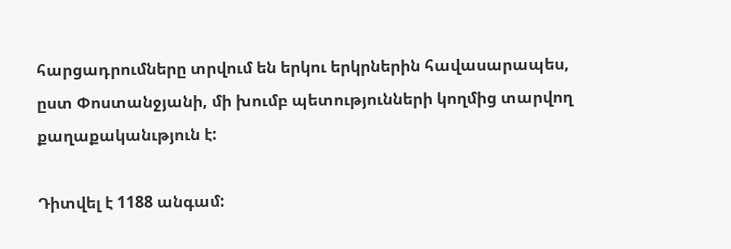հարցադրումները տրվում են երկու երկրներին հավասարապես, ըստ Փոստանջյանի, մի խումբ պետությունների կողմից տարվող քաղաքականւթյուն է:

Դիտվել է 1188 անգամ: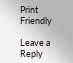Print Friendly

Leave a Reply